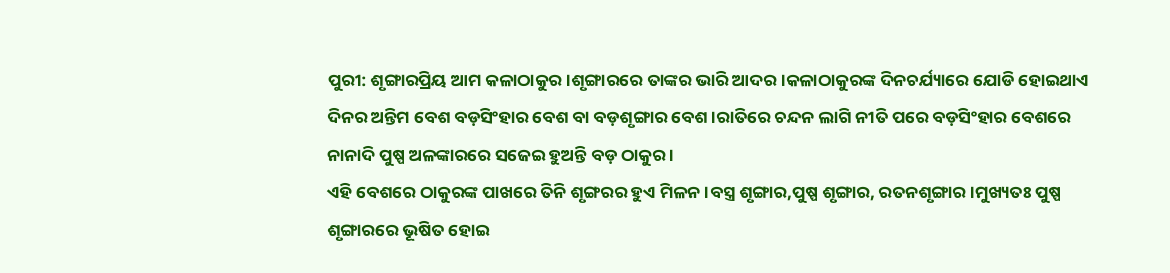ପୁରୀ: ଶୃଙ୍ଗାରପ୍ରିୟ ଆମ କଳାଠାକୁର ।ଶୃଙ୍ଗାରରେ ତାଙ୍କର ଭାରି ଆଦର।କଳାଠାକୁରଙ୍କ ଦିନଚର୍ଯ୍ୟାରେ ଯୋଡି ହୋଇଥାଏ ଦିନର ଅନ୍ତିମ ବେଶ ବଡ଼ସିଂହାର ବେଶ ବା ବଡ଼ଶୃଙ୍ଗାର ବେଶ ।ରାତିରେ ଚନ୍ଦନ ଲାଗି ନୀତି ପରେ ବଡ଼ସିଂହାର ବେଶରେ ନାନାଦି ପୁଷ୍ପ ଅଳଙ୍କାରରେ ସଜେଇ ହୁଅନ୍ତି ବଡ଼ ଠାକୁର ।
ଏହି ବେଶରେ ଠାକୁରଙ୍କ ପାଖରେ ତିନି ଶୃଙ୍ଗରର ହୁଏ ମିଳନ ।ବସ୍ତ୍ର ଶୃଙ୍ଗାର,ପୁଷ୍ପ ଶୃଙ୍ଗାର, ରତନଶୃଙ୍ଗାର ।ମୁଖ୍ୟତଃ ପୁଷ୍ପ ଶୃଙ୍ଗାରରେ ଭୂଷିତ ହୋଇ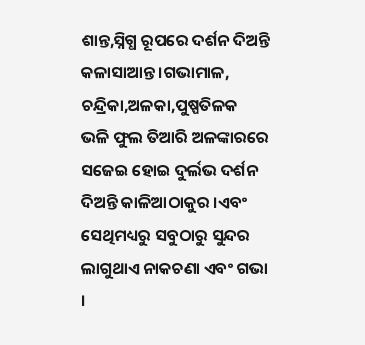ଶାନ୍ତ,ସ୍ନିଗ୍ଧ ରୂପରେ ଦର୍ଶନ ଦିଅନ୍ତି କଳାସାଆନ୍ତ ।ଗଭାମାଳ, ଚନ୍ଦ୍ରିକା,ଅଳକା,ପୁଷ୍ପତିଳକ ଭଳି ଫୁଲ ତିଆରି ଅଳଙ୍କାରରେ ସଜେଇ ହୋଇ ଦୁର୍ଲଭ ଦର୍ଶନ ଦିଅନ୍ତି କାଳିଆଠାକୁର ।ଏବଂ ସେଥିମଧ୍ୟରୁ ସବୁଠାରୁ ସୁନ୍ଦର ଲାଗୁଥାଏ ନାକଚଣା ଏବଂ ଗଭା ।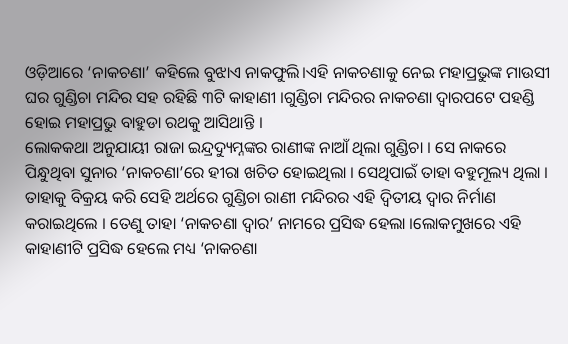ଓଡ଼ିଆରେ ‘ନାକଚଣା’ କହିଲେ ବୁଝାଏ ନାକଫୁଲି।ଏହି ନାକଚଣାକୁ ନେଇ ମହାପ୍ରଭୁଙ୍କ ମାଉସୀ ଘର ଗୁଣ୍ଡିଚା ମନ୍ଦିର ସହ ରହିଛି ୩ଟି କାହାଣୀ ।ଗୁଣ୍ଡିଚା ମନ୍ଦିରର ନାକଚଣା ଦ୍ୱାରପଟେ ପହଣ୍ଡି ହୋଇ ମହାପ୍ରଭୁ ବାହୁଡା ରଥକୁ ଆସିଥାନ୍ତି ।
ଲୋକକଥା ଅନୁଯାୟୀ ରାଜା ଇନ୍ଦ୍ରଦ୍ୟୁମ୍ନଙ୍କର ରାଣୀଙ୍କ ନାଆଁ ଥିଲା ଗୁଣ୍ଡିଚା । ସେ ନାକରେ ପିନ୍ଧୁଥିବା ସୁନାର ‘ନାକଚଣା’ରେ ହୀରା ଖଚିତ ହୋଇଥିଲା । ସେଥିପାଇଁ ତାହା ବହୁମୂଲ୍ୟ ଥିଲା । ତାହାକୁ ବିକ୍ରୟ କରି ସେହି ଅର୍ଥରେ ଗୁଣ୍ଡିଚା ରାଣୀ ମନ୍ଦିରର ଏହି ଦ୍ୱିତୀୟ ଦ୍ୱାର ନିର୍ମାଣ କରାଇଥିଲେ । ତେଣୁ ତାହା ‘ନାକଚଣା ଦ୍ୱାର’ ନାମରେ ପ୍ରସିଦ୍ଧ ହେଲା ।ଲୋକମୁଖରେ ଏହି କାହାଣୀଟି ପ୍ରସିଦ୍ଧ ହେଲେ ମଧ୍ୟ ‘ନାକଚଣା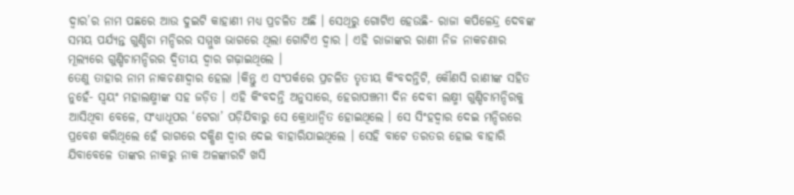ଦ୍ୱାର’ର ନାମ ପଛରେ ଆଉ ଦୁଇଟି କାହାଣୀ ମଧ୍ୟ ପ୍ରଚଳିତ ଅଛି । ସେଥିରୁ ଗୋଟିଏ ହେଉଛି- ରାଜା କପିଳେନ୍ଦ୍ର ଦେବଙ୍କ ସମୟ ପର୍ଯ୍ୟନ୍ତ ଗୁଣ୍ଡିଚା ମନ୍ଦିରର ସମ୍ମୁଖ ଭାଗରେ ଥିଲା ଗୋଟିଏ ଦ୍ୱାର । ଏହି ରାଜାଙ୍କର ରାଣୀ ନିଜ ନାକଚଣାର ମୂଲ୍ୟରେ ଗୁଣ୍ଡିଚାମନ୍ଦିରର ଦ୍ୱିତୀୟ ଦ୍ୱାର ଗଢ଼ାଇଥିଲେ ।
ତେଣୁ ତାହାର ନାମ ନାକଚଣାଦ୍ୱାର ହେଲା ।କିନ୍ତୁ ଏ ସଂପର୍କରେ ପ୍ରଚଳିତ ତୃତୀୟ କିଂବଦନ୍ତିଟି, କୌଣସି ରାଣୀଙ୍କ ସହିତ ନୁହେଁ- ସ୍ୱୟଂ ମହାଲକ୍ଷ୍ମୀଙ୍କ ସହ ଜଡ଼ିତ । ଏହି କିଂବଦନ୍ତି ଅନୁସାରେ, ହେରାପଞ୍ଚମୀ ଦିନ ଦେବୀ ଲକ୍ଷ୍ମୀ ଗୁଣ୍ଡିଚାମନ୍ଦିରକୁ ଆସିଥିବା ବେଳେ, ସଂଧ୍ୟାଧୂପର ‘ଟେରା’ ପଡ଼ିଯିବାରୁ ସେ କ୍ରୋଧାନ୍ୱିତ ହୋଇଥିଲେ । ସେ ସିଂହଦ୍ୱାର ଦେଇ ମନ୍ଦିରରେ ପ୍ରବେଶ କରିଥିଲେ ହେଁ ରାଗରେ ଦକ୍ଷିଣ ଦ୍ୱାର ଦେଇ ବାହାରିଯାଇଥିଲେ । ସେହି ବାଟେ ତରତର ହୋଇ ବାହାରି ଯିବାବେଳେ ତାଙ୍କର ନାକରୁ ନାକ ଅଳଙ୍କାରଟି ଖସି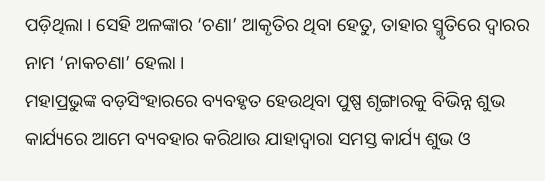ପଡ଼ିଥିଲା । ସେହି ଅଳଙ୍କାର ‘ଚଣା’ ଆକୃତିର ଥିବା ହେତୁ, ତାହାର ସ୍ମୃତିରେ ଦ୍ୱାରର ନାମ ‘ନାକଚଣା’ ହେଲା ।
ମହାପ୍ରଭୁଙ୍କ ବଡ଼ସିଂହାରରେ ବ୍ୟବହୃତ ହେଉଥିବା ପୁଷ୍ପ ଶୃଙ୍ଗାରକୁ ବିଭିନ୍ନ ଶୁଭ କାର୍ଯ୍ୟରେ ଆମେ ବ୍ୟବହାର କରିଥାଉ ଯାହାଦ୍ବାରା ସମସ୍ତ କାର୍ଯ୍ୟ ଶୁଭ ଓ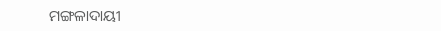ମଙ୍ଗଳାଦାୟୀ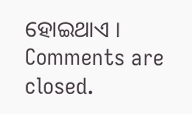ହୋଇଥାଏ ।
Comments are closed.